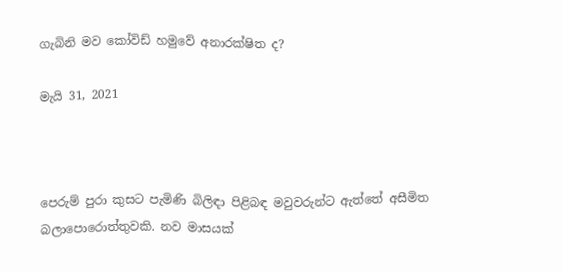ගැබිනි මව කෝවිඩ් හමුවේ අනාරක්ෂිත ද?

මැයි 31, 2021



පෙරුම් පුරා කුසට පැමිණි බිලිඳා පිළිබඳ මවුවරුන්ට ඇත්තේ අසීමිත බලාපොරොත්තුවකි. නව මාසයක්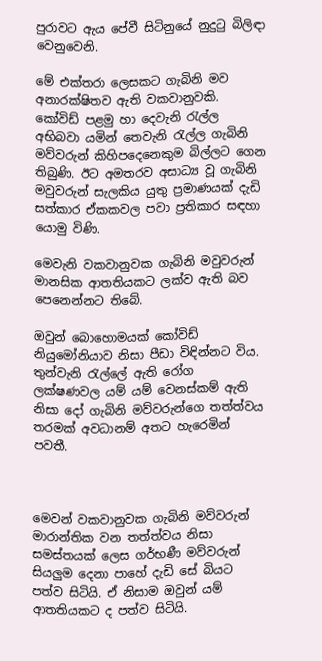පුරාවට ඇය පේවී සිටිනුයේ නුදුටු බිලිඳා වෙනුවෙනි.

මේ එක්තරා ලෙසකට ගැබිනි මව අනාරක්ෂිතව ඇති වකවානුවකි. කෝවිඩ් පළමු හා දෙවැනි රැල්ල අභිබවා යමින් තෙවැනි රැල්ල ගැබිනි මව්වරුන් කිහිපදෙනෙකුම බිල්ලට ගෙන තිබුණි. ඊට අමතරව අසාධ්‍ය වූ ගැබිනි මවුවරුන් සැලකිය යුතු ප්‍රමාණයක් දැඩි සත්කාර ඒකකවල පවා ප්‍රතිකාර සඳහා යොමු විණි.

මෙවැනි වකවානුවක ගැබිනි මවුවරුන් මානසික ආතතියකට ලක්ව ඇති බව පෙනෙන්නට තිබේ.

ඔවුන් බොහොමයක් කෝවිඩ් නියුමෝනියාව නිසා පීඩා විඳින්නට විය. තුන්වැනි රැල්ලේ ඇති රෝග ලක්ෂණවල යම් යම් වෙනස්කම් ඇති නිසා දෝ ගැබිනි මව්වරුන්ගෙ තත්ත්වය තරමක් අවධානම් අතට හැරෙමින් පවතී.



මෙවන් වකවානුවක ගැබිනි මව්වරුන් මාරාන්තික වන තත්ත්වය නිසා සමස්තයක් ලෙස ගර්භණී මව්වරුන් සියලුම දෙනා පාහේ දැඩි සේ බියට පත්ව සිටියි. ඒ නිසාම ඔවුන් යම් ආතතියකට ද පත්ව සිටියි.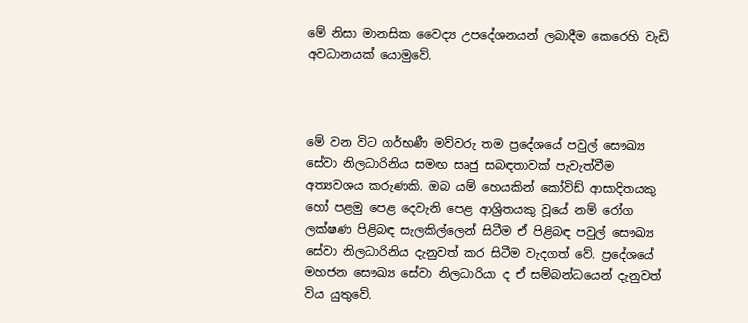මේ නිසා මානසික වෛද්‍ය උපදේශනයන් ලබාදීම කෙරෙහි වැඩි අවධානයක් යොමුවේ.



මේ වන විට ගර්භණී මව්වරු තම ප්‍රදේශයේ පවුල් සෞඛ්‍ය සේවා නිලධාරිනිය සමඟ සෘජු සබඳතාවක් පැවැත්වීම අත්‍යවශය කරුණකි. ඔබ යම් හෙයකින් කෝවිඩ් ආසාදිතයකු හෝ පළමු පෙළ දෙවැනි පෙළ ආශ්‍රිතයකු වූයේ නම් රෝග ලක්ෂණ පිළිබඳ සැලකිල්ලෙන් සිටීම ඒ පිළිබඳ පවුල් සෞඛ්‍ය සේවා නිලධාරිනිය දැනුවත් කර සිටීම වැදගත් වේ. ප්‍රදේශයේ මහජන සෞඛ්‍ය සේවා නිලධාරියා ද ඒ සම්බන්ධයෙන් දැනුවත් විය යුතුවේ.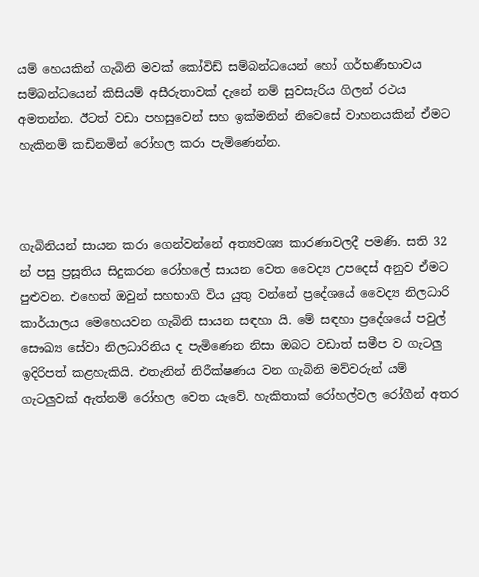යම් හෙයකින් ගැබිනි මවක් කෝවිඩ් සම්බන්ධයෙන් හෝ ගර්භණීභාවය සම්බන්ධයෙන් කිසියම් අසීරුතාවක් දැනේ නම් සුවසැරිය ගිලන් රථය අමතන්න. ඊටත් වඩා පහසුවෙන් සහ ඉක්මනින් නිවෙසේ වාහනයකින් ඒමට හැකිනම් කඩිනමින් රෝහල කරා පැමිණෙන්න.



ගැබිනියන් සායන කරා ගෙන්වන්නේ අත්‍යවශ්‍ය කාරණාවලදී පමණි. සති 32 න් පසු ප්‍රසූතිය සිදුකරන රෝහලේ සායන වෙත වෛද්‍ය උපදෙස් අනුව ඒමට පුළුවන. එහෙත් ඔවුන් සහභාගි විය යුතු වන්නේ ප්‍රදේශයේ වෛද්‍ය නිලධාරි කාර්යාලය මෙහෙයවන ගැබිනි සායන සඳහා යි. මේ සඳහා ප්‍රදේශයේ පවුල් සෞඛ්‍ය සේවා නිලධාරිනිය ද පැමිණෙන නිසා ඔබට වඩාත් සමීප ව ගැටලු ඉදිරිපත් කළහැකියි. එතැනින් නිරීක්ෂණය වන ගැබිනි මව්වරුන් යම් ගැටලුවක් ඇත්නම් රෝහල වෙත යැවේ. හැකිතාක් රෝහල්වල රෝගීන් අතර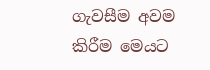ගැවසීම අවම කිරීම මෙයට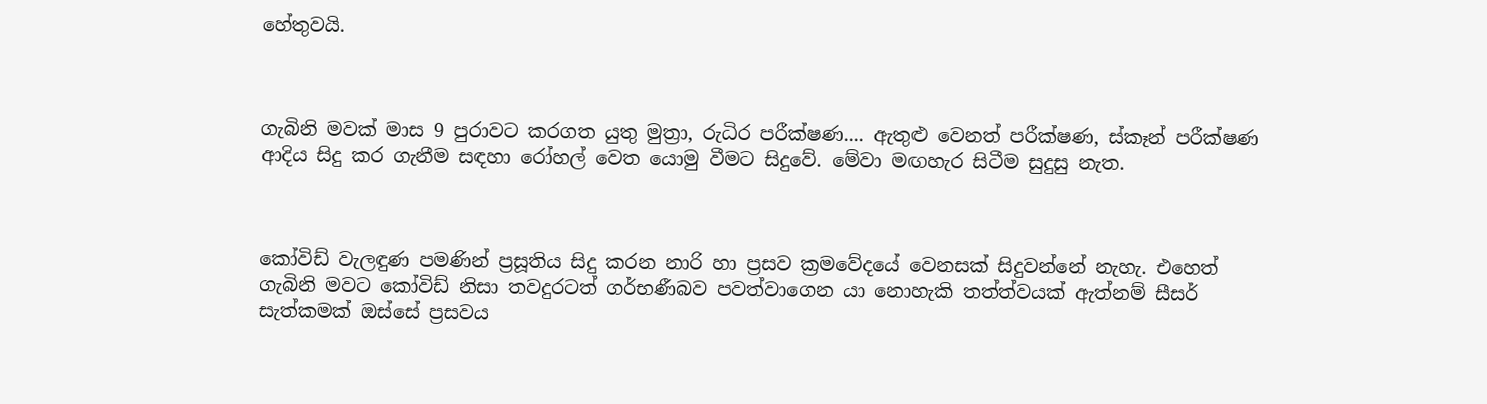හේතුවයි.



ගැබිනි මවක් මාස 9 පුරාවට කරගත යුතු මුත්‍රා, රුධිර පරීක්ෂණ.... ඇතුළු වෙනත් පරීක්ෂණ, ස්කෑන් පරීක්ෂණ ආදිය සිදු කර ගැනීම සඳහා රෝහල් වෙත යොමු වීමට සිදුවේ. මේවා මඟහැර සිටීම සුදුසු නැත.



කෝවිඩ් වැලඳුණ පමණින් ප්‍රසූතිය සිදු කරන නාරි හා ප්‍රසව ක්‍රමවේදයේ වෙනසක් සිදුවන්නේ නැහැ. එහෙත් ගැබිනි මවට කෝවිඩ් නිසා තවදුරටත් ගර්භණීබව පවත්වාගෙන යා නොහැකි තත්ත්වයක් ඇත්නම් සීසර් සැත්කමක් ඔස්සේ ප්‍රසවය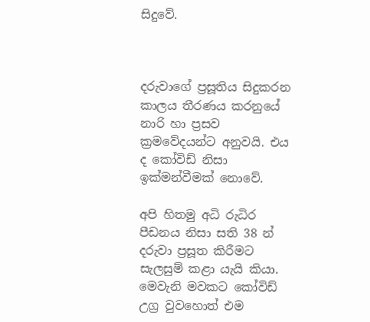සිදුවේ.



දරුවාගේ ප්‍රසූතිය සිදුකරන කාලය තීරණය කරනුයේ නාරි හා ප්‍රසව ක්‍රමවේදයන්ට අනුවයි. එය ද කෝවිඩ් නිසා ඉක්මන්වීමක් නොවේ.

අපි හිතමු අධි රුධිර පීඩනය නිසා සති 38 න් දරුවා ප්‍රසූත කිරීමට සැලසුම් කළා යැයි කියා. මෙවැනි මවකට කෝවිඩ් උග්‍ර වුවහොත් එම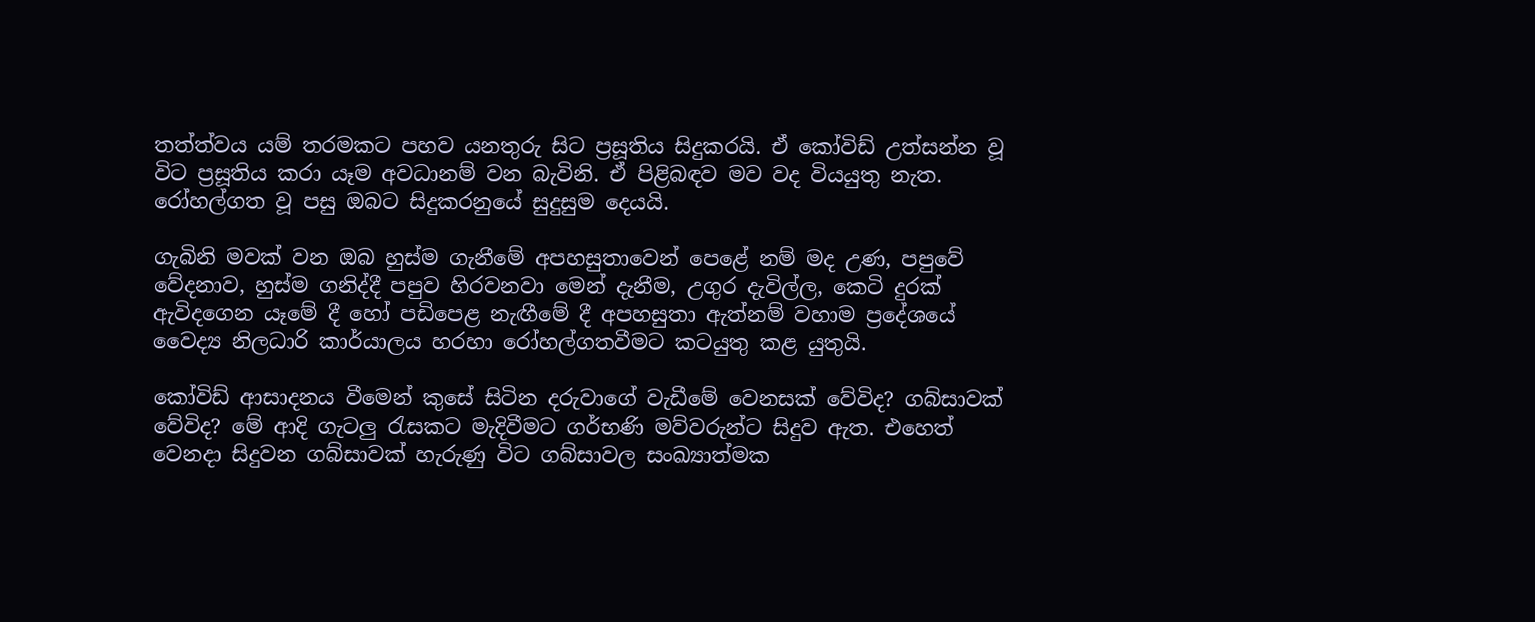තත්ත්වය යම් තරමකට පහව යනතුරු සිට ප්‍රසූතිය සිදුකරයි. ඒ කෝවිඩ් උත්සන්න වූ විට ප්‍රසූතිය කරා යෑම අවධානම් වන බැවිනි. ඒ පිළිබඳව මව වද වියයුතු නැත. රෝහල්ගත වූ පසු ඔබට සිදුකරනුයේ සුදුසුම දෙයයි.

ගැබිනි මවක් වන ඔබ හුස්ම ගැනීමේ අපහසුතාවෙන් පෙළේ නම් මද උණ, පපුවේ වේදනාව, හුස්ම ගනිද්දී පපුව හිරවනවා මෙන් දැනීම, උගුර දැවිල්ල, කෙටි දුරක් ඇවිදගෙන යෑමේ දී හෝ පඩිපෙළ නැඟීමේ දී අපහසුතා ඇත්නම් වහාම ප්‍රදේශයේ වෛද්‍ය නිලධාරි කාර්යාලය හරහා රෝහල්ගතවීමට කටයුතු කළ යුතුයි.

කෝවිඩ් ආසාදනය වීමෙන් කුසේ සිටින දරුවාගේ වැඩීමේ වෙනසක් වේවිද? ගබ්සාවක් වේවිද? මේ ආදි ගැටලු රැසකට මැදිවීමට ගර්භණි මව්වරුන්ට සිදුව ඇත. එහෙත් වෙනදා සිදුවන ගබ්සාවක් හැරුණු විට ගබ්සාවල සංඛ්‍යාත්මක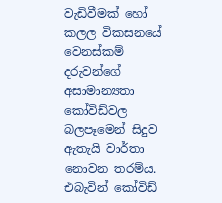වැඩිවීමක් හෝ කලල විකසනයේ වෙනස්කම් දරුවන්ගේ අසාමාන්‍යතා කෝවිඩ්වල බලපෑමෙන් සිදුව ඇතැයි වාර්තා නොවන තරම්ය. එබැවින් කෝවිඩ්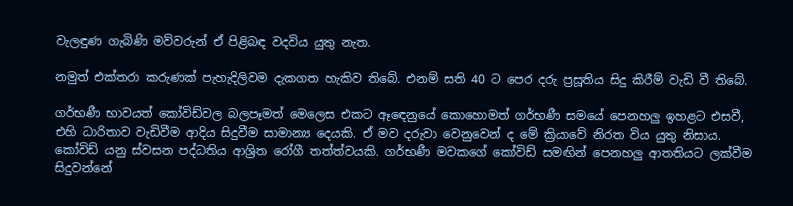වැලඳුණ ගැබිණි මව්වරුන් ඒ පිළිබඳ වදවිය යුතු නැත.

නමුත් එක්තරා කරුණක් පැහැදිලිවම දැකගත හැකිව තිබේ. එනම් සති 40 ට පෙර දරු ප්‍රසූතිය සිදු කිරීම් වැඩි වී තිබේ.

ගර්භණී භාවයත් කෝවිඩ්වල බලපෑමත් මෙලෙස එකට ඈඳෙනුයේ කොහොමත් ගර්භණී සමයේ පෙනහලු ඉහළට එසවී, එහි ධාරිතාව වැඩිවීම ආදිය සිදුවීම සාමාන්‍ය දෙයකි. ඒ මව දරුවා වෙනුවෙන් ද මේ ක්‍රියාවේ නිරත විය යුතු නිසාය. කෝවිඩ් යනු ස්වසන පද්ධතිය ආශ්‍රිත රෝගී තත්ත්වයකි. ගර්භණී මවකගේ කෝවිඩ් සමඟින් පෙනහලු ආතතියට ලක්වීම සිදුවන්නේ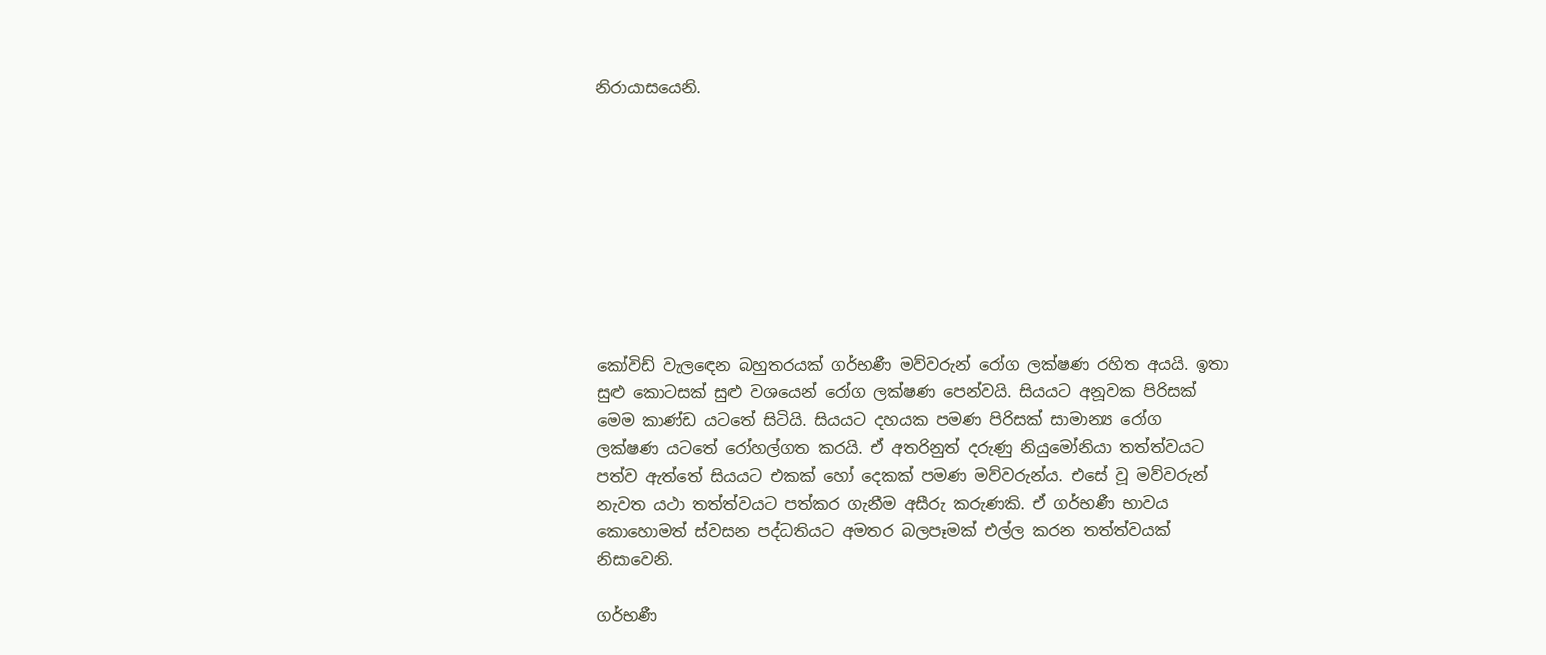නිරායාසයෙනි.









කෝවිඩ් වැලඳෙන බහුතරයක් ගර්භණී මව්වරුන් රෝග ලක්ෂණ රහිත අයයි. ඉතා සුළු කොටසක් සුළු වශයෙන් රෝග ලක්ෂණ පෙන්වයි. සියයට අනූවක පිරිසක් මෙම කාණ්ඩ යටතේ සිටියි. සියයට දහයක පමණ පිරිසක් සාමාන්‍ය රෝග ලක්ෂණ යටතේ රෝහල්ගත කරයි. ඒ අතරිනුත් දරුණු නියුමෝනියා තත්ත්වයට පත්ව ඇත්තේ සියයට එකක් හෝ දෙකක් පමණ මව්වරුන්ය. එසේ වූ මව්වරුන් නැවත යථා තත්ත්වයට පත්කර ගැනීම අසීරු කරුණකි. ඒ ගර්භණී භාවය කොහොමත් ස්වසන පද්ධතියට අමතර බලපෑමක් එල්ල කරන තත්ත්වයක් නිසාවෙනි.

ගර්භණී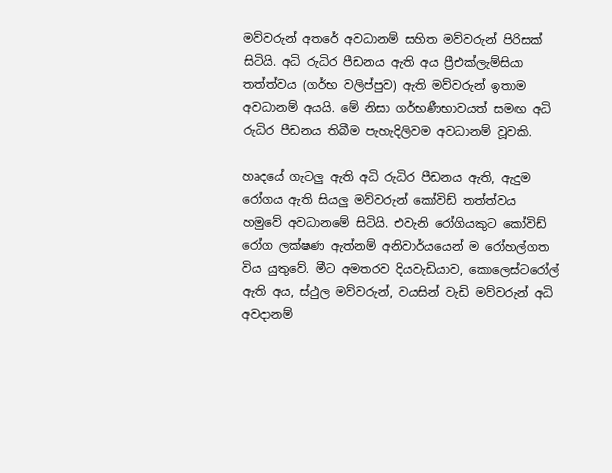මව්වරුන් අතරේ අවධානම් සහිත මව්වරුන් පිරිසක් සිටියි. අධි රුධිර පීඩනය ඇති අය ප්‍රීඑක්ලැම්සියා තත්ත්වය (ගර්භ වලිප්පුව) ඇති මව්වරුන් ඉතාම අවධානම් අයයි. මේ නිසා ගර්භණීභාවයත් සමඟ අධි රුධිර පීඩනය තිබීම පැහැදිලිවම අවධානම් වූවකි.

හෘදයේ ගැටලු ඇති අධි රුධිර පීඩනය ඇති, ඇදුම රෝගය ඇති සියලු මව්වරුන් කෝවිඩ් තත්ත්වය හමුවේ අවධානමේ සිටියි. එවැනි රෝගියකුට කෝවිඩ් රෝග ලක්ෂණ ඇත්නම් අනිවාර්යයෙන් ම රෝහල්ගත විය යුතුවේ. මීට අමතරව දියවැඩියාව, කොලෙස්ටරෝල් ඇති අය, ස්ථුල මව්වරුන්, වයසින් වැඩි මව්වරුන් අධි අවදානම්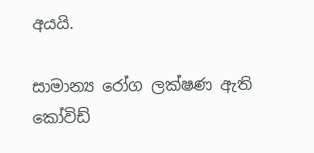අයයි.

සාමාන්‍ය රෝග ලක්ෂණ ඇති කෝවිඩ්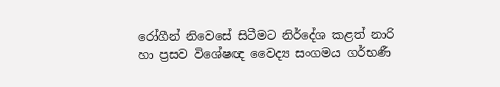රෝගීන් නිවෙසේ සිටීමට නිර්දේශ කළත් නාරි හා ප්‍රසව විශේෂඥ වෛද්‍ය සංගමය ගර්භණී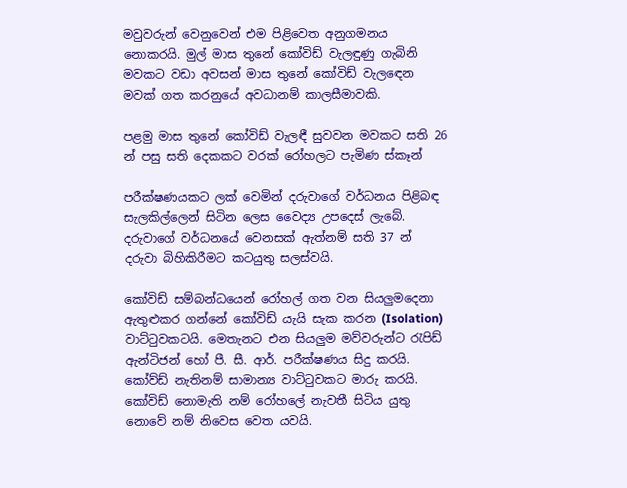මවුවරුන් වෙනුවෙන් එම පිළිවෙත අනුගමනය නොකරයි. මුල් මාස තුනේ කෝවිඩ් වැලඳුණු ගැබිනි මවකට වඩා අවසන් මාස තුනේ කෝවිඩ් වැලඳෙන මවක් ගත කරනුයේ අවධානම් කාලසීමාවකි.

පළමු මාස තුනේ කෝවිඩ් වැලඳී සුවවන මවකට සති 26 න් පසු සති දෙකකට වරක් රෝහලට පැමිණ ස්කෑන්

පරීක්ෂණයකට ලක් වෙමින් දරුවාගේ වර්ධනය පිළිබඳ සැලකිල්ලෙන් සිටින ලෙස වෛද්‍ය උපදෙස් ලැබේ. දරුවාගේ වර්ධනයේ වෙනසක් ඇත්නම් සති 37 න් දරුවා බිහිකිරීමට කටයුතු සලස්වයි.

කෝවිඩ් සම්බන්ධයෙන් රෝහල් ගත වන සියලුමදෙනා ඇතුළුකර ගන්නේ කෝවිඩ් යැයි සැක කරන (Isolation) වාට්ටුවකටයි. මෙතැනට එන සියලුම මව්වරුන්ට රැපිඩ් ඇන්ටිජන් හෝ පී. සී. ආර්. පරීක්ෂණය සිදු කරයි. කෝව්ඩ් නැතිනම් සාමාන්‍ය වාට්ටුවකට මාරු කරයි. කෝවිඩ් නොමැති නම් රෝහලේ නැවතී සිටිය යුතු නොවේ නම් නිවෙස වෙත යවයි.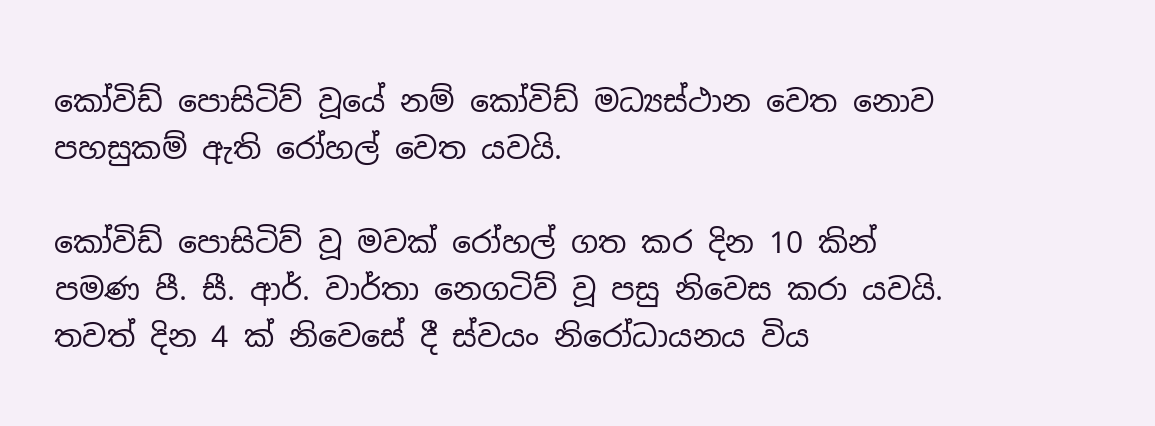කෝවිඩ් පොසිටිව් වූයේ නම් කෝවිඩ් මධ්‍යස්ථාන වෙත නොව පහසුකම් ඇති රෝහල් වෙත යවයි.

කෝවිඩ් පොසිටිව් වූ මවක් රෝහල් ගත කර දින 10 කින් පමණ පී. සී. ආර්. වාර්තා නෙගටිව් වූ පසු නිවෙස කරා යවයි. තවත් දින 4 ක් නිවෙසේ දී ස්වයං නිරෝධායනය විය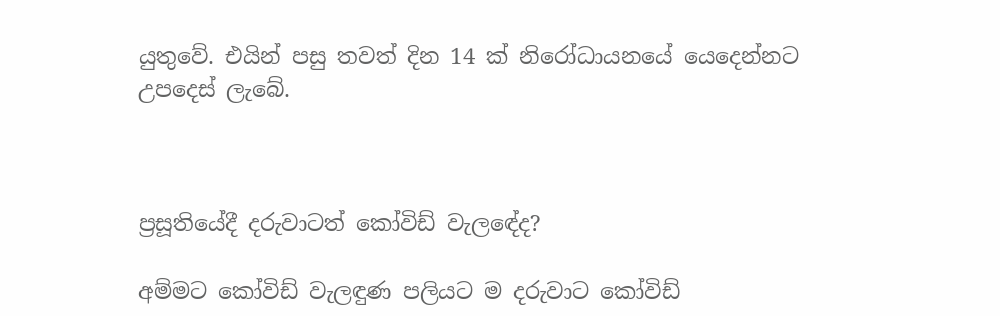යුතුවේ. එයින් පසු තවත් දින 14 ක් නිරෝධායනයේ යෙදෙන්නට උපදෙස් ලැබේ.



ප්‍රසූතියේදී දරුවාටත් කෝවිඩ් වැලඳේද?

අම්මට කෝවිඩ් වැලඳුණ පලියට ම දරුවාට කෝවිඩ්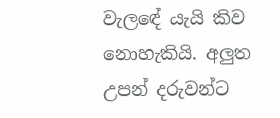වැලඳේ යැයි කිව නොහැකියි. අලුත උපන් දරුවන්ට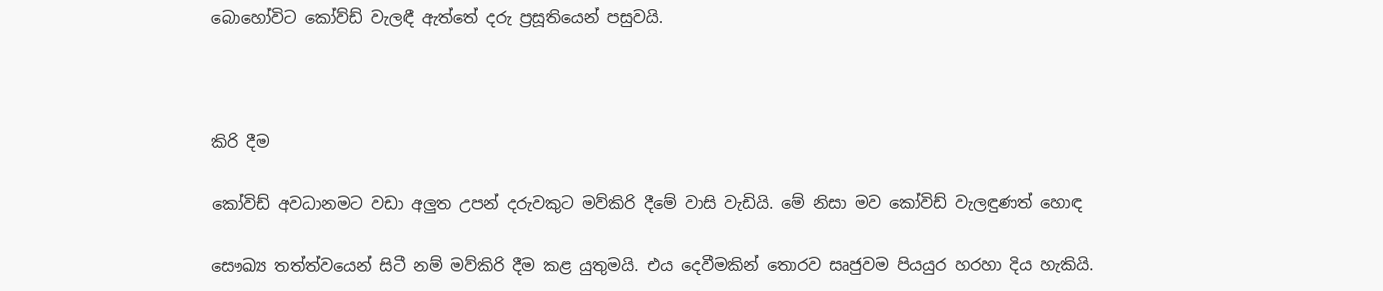බොහෝවිට කෝව්ඩ් වැලඳී ඇත්තේ දරු ප්‍රසූතියෙන් පසුවයි.



කිරි දීම

කෝවිඩ් අවධානමට වඩා අලුත උපන් දරුවකුට මව්කිරි දීමේ වාසි වැඩියි. මේ නිසා මව කෝවිඩ් වැලඳුණත් හොඳ

සෞඛ්‍ය තත්ත්වයෙන් සිටී නම් මව්කිරි දීම කළ යුතුමයි. එය දෙවීමකින් තොරව සෘජුවම පියයුර හරහා දිය හැකියි.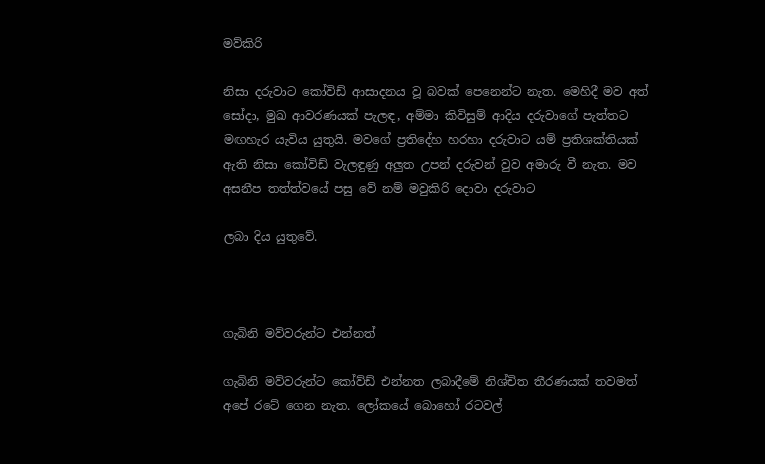මව්කිරි

නිසා දරුවාට කෝවිඩ් ආසාදනය වූ බවක් පෙනෙන්ට නැත. මෙහිදී මව අත් සෝදා, මුඛ ආවරණයක් පැලඳ, අම්මා කිවිසුම් ආදිය දරුවාගේ පැත්තට මඟහැර යැවිය යුතුයි. මවගේ ප්‍රතිදේහ හරහා දරුවාට යම් ප්‍රතිශක්තියක් ඇති නිසා කෝවිඩ් වැලඳුණු අලුත උපන් දරුවන් වුව අමාරු වී නැත. මව අසනීප තත්ත්වයේ පසු වේ නම් මවුකිරි දොවා දරුවාට

ලබා දිය යුතුවේ.



ගැබිනි මව්වරුන්ට එන්නත්

ගැබිනි මව්වරුන්ට කෝව්ඩ් එන්නත ලබාදීමේ නිශ්චිත තීරණයක් තවමත් අපේ රටේ ගෙන නැත. ලෝකයේ බොහෝ රටවල්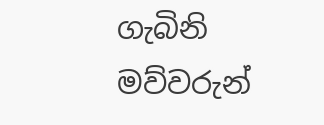ගැබිනි මව්වරුන්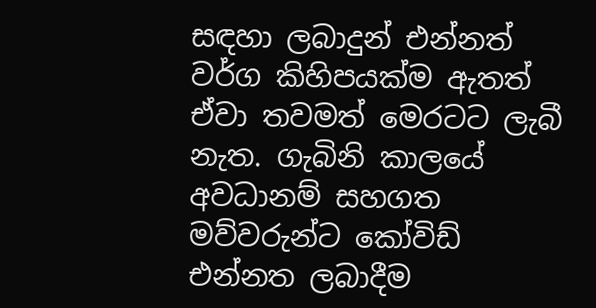සඳහා ලබාදුන් එන්නත් වර්ග කිහිපයක්ම ඇතත් ඒවා තවමත් මෙරටට ලැබී නැත. ගැබිනි කාලයේ අවධානම් සහගත මව්වරුන්ට කෝවිඩ් එන්නත ලබාදීම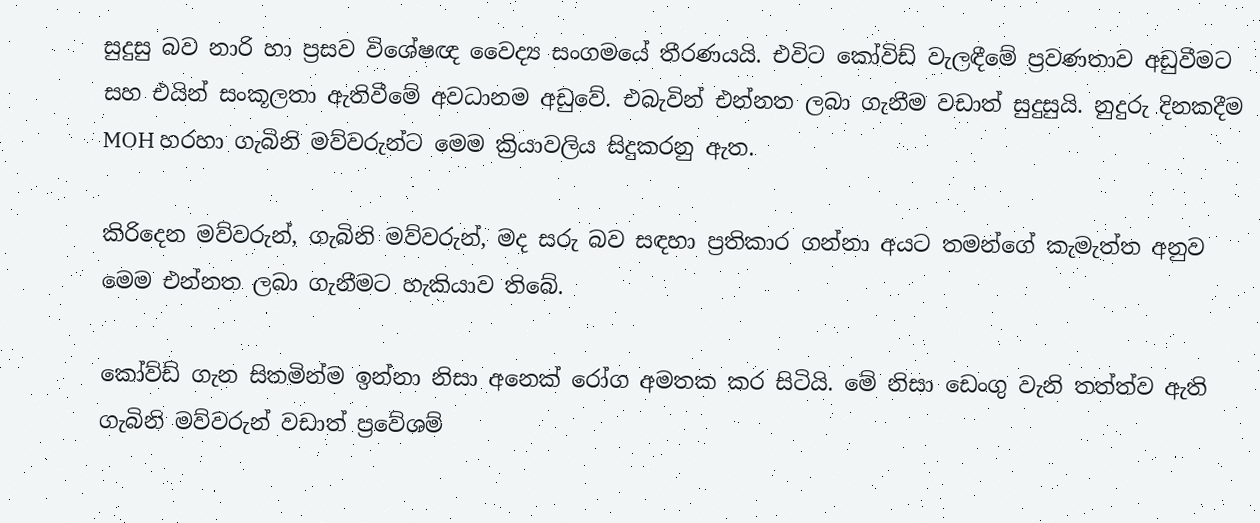සුදුසු බව නාරි හා ප්‍රසව විශේෂඥ වෛද්‍ය සංගමයේ තීරණයයි. එවිට කෝවිඩ් වැලඳීමේ ප්‍රවණතාව අඩුවීමට සහ එයින් සංකූලතා ඇතිවීමේ අවධානම අඩුවේ. එබැවින් එන්නත ලබා ගැනීම වඩාත් සුදුසුයි. නුදුරු දිනකදීම MOH හරහා ගැබිනි මව්වරුන්ට මෙම ක්‍රියාවලිය සිදුකරනු ඇත.

කිරිදෙන මව්වරුන්, ගැබිනි මව්වරුන්, මද සරු බව සඳහා ප්‍රතිකාර ගන්නා අයට තමන්ගේ කැමැත්ත අනුව මෙම එන්නත ලබා ගැනීමට හැකියාව තිබේ.

කෝව්ඩ් ගැන සිතමින්ම ඉන්නා නිසා අනෙක් රෝග අමතක කර සිටියි. මේ නිසා ඩෙංගු වැනි තත්ත්ව ඇති ගැබිනි මව්වරුන් වඩාත් ප්‍රවේශම්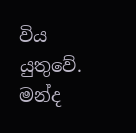විය යුතුවේ. මන්ද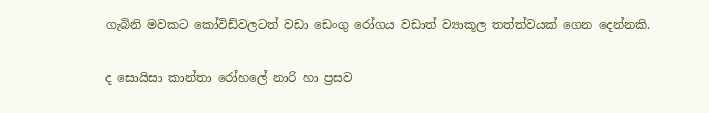ගැබිනි මවකට කෝවිඩ්වලටත් වඩා ඩෙංගු රෝගය වඩාත් ව්‍යාකූල තත්ත්වයක් ගෙන දෙන්නකි.

ද සොයිසා කාන්තා රෝහලේ නාරි හා ප්‍රසව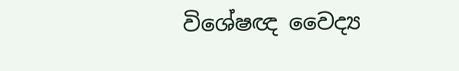විශේෂඥ වෛද්‍ය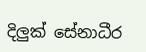දිලුක් සේනාධීර